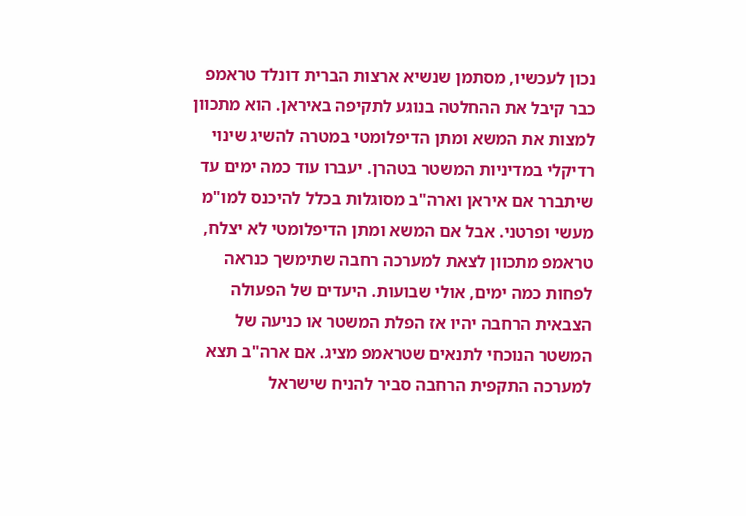נכון לעכשיו, מסתמן שנשיא ארצות הברית דונלד טראמפ כבר קיבל את ההחלטה בנוגע לתקיפה באיראן. הוא מתכוון למצות את המשא ומתן הדיפלומטי במטרה להשיג שינוי רדיקלי במדיניות המשטר בטהרן. יעברו עוד כמה ימים עד שיתברר אם איראן וארה"ב מסוגלות בכלל להיכנס למו"מ מעשי ופרטני. אבל אם המשא ומתן הדיפלומטי לא יצלח, טראמפ מתכוון לצאת למערכה רחבה שתימשך כנראה לפחות כמה ימים, אולי שבועות. היעדים של הפעולה הצבאית הרחבה יהיו אז הפלת המשטר או כניעה של המשטר הנוכחי לתנאים שטראמפ מציג. אם ארה"ב תצא למערכה התקפית הרחבה סביר להניח שישראל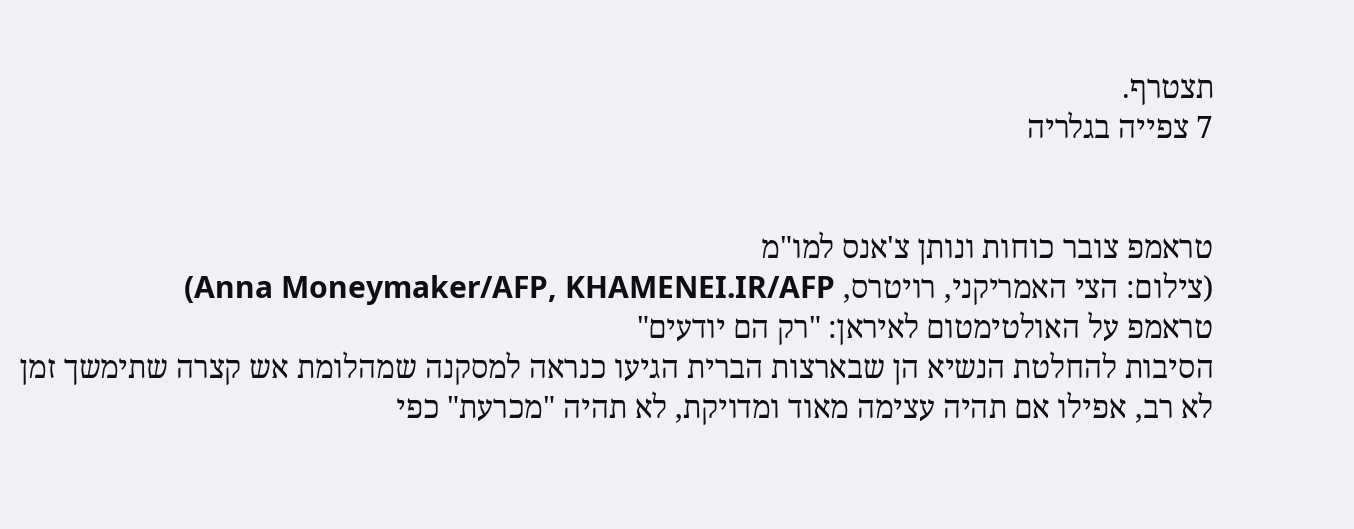תצטרף.
7 צפייה בגלריה


טראמפ צובר כוחות ונותן צ'אנס למו"מ
(צילום: הצי האמריקני, רויטרס, Anna Moneymaker/AFP, KHAMENEI.IR/AFP)
טראמפ על האולטימטום לאיראן: "רק הם יודעים"
הסיבות להחלטת הנשיא הן שבארצות הברית הגיעו כנראה למסקנה שמהלומת אש קצרה שתימשך זמן לא רב, אפילו אם תהיה עצימה מאוד ומדויקת, לא תהיה "מכרעת" כפי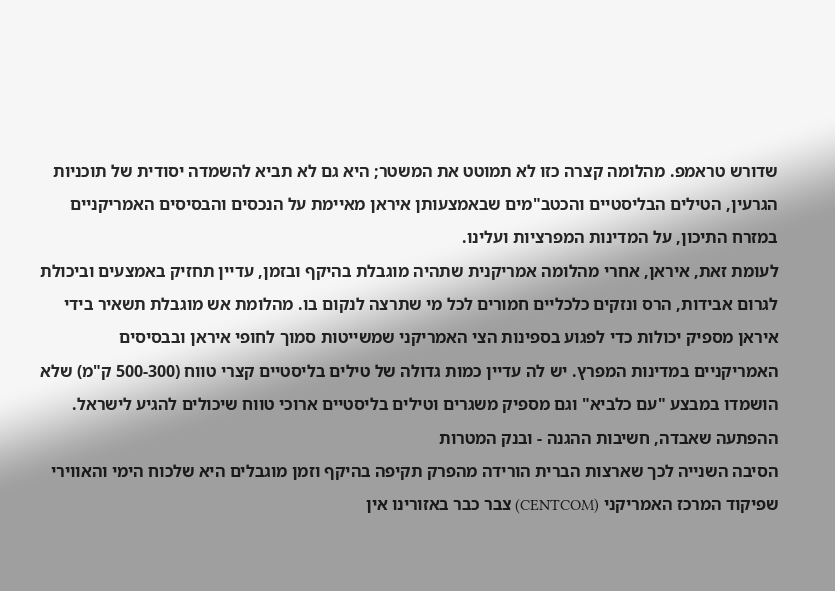שדורש טראמפ. מהלומה קצרה כזו לא תמוטט את המשטר; היא גם לא תביא להשמדה יסודית של תוכניות הגרעין, הטילים הבליסטיים והכטב"מים שבאמצעותן איראן מאיימת על הנכסים והבסיסים האמריקניים במזרח התיכון, על המדינות המפרציות ועלינו.
לעומת זאת, איראן, אחרי מהלומה אמריקנית שתהיה מוגבלת בהיקף ובזמן, עדיין תחזיק באמצעים וביכולת לגרום אבידות, הרס ונזקים כלכליים חמורים לכל מי שתרצה לנקום בו. מהלומת אש מוגבלת תשאיר בידי איראן מספיק יכולות כדי לפגוע בספינות הצי האמריקני שמשייטות סמוך לחופי איראן ובבסיסים האמריקניים במדינות המפרץ. יש לה עדיין כמות גדולה של טילים בליסטיים קצרי טווח (500-300 ק"מ) שלא הושמדו במבצע "עם כלביא" וגם מספיק משגרים וטילים בליסטיים ארוכי טווח שיכולים להגיע לישראל.
ההפתעה שאבדה, חשיבות ההגנה - ובנק המטרות
הסיבה השנייה לכך שארצות הברית הורידה מהפרק תקיפה בהיקף וזמן מוגבלים היא שלכוח הימי והאווירי שפיקוד המרכז האמריקני (CENTCOM) צבר כבר באזורינו אין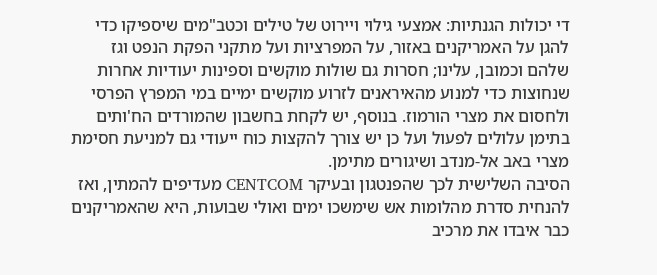די יכולות הגנתיות: אמצעי גילוי ויירוט של טילים וכטב"מים שיספיקו כדי להגן על האמריקנים באזור, על המפרציות ועל מתקני הפקת הנפט וגז שלהם וכמובן, עלינו; חסרות גם שולות מוקשים וספינות יעודיות אחרות שנחוצות כדי למנוע מהאיראנים לזרוע מוקשים ימיים במי המפרץ הפרסי ולחסום את מצרי הורמוז. בנוסף, יש לקחת בחשבון שהמורדים הח'ותים בתימן עלולים לפעול ועל כן יש צורך להקצות כוח ייעודי גם למניעת חסימת מצרי באב אל-מנדב ושיגורים מתימן.
הסיבה השלישית לכך שהפנטגון ובעיקר CENTCOM מעדיפים להמתין, ואז להנחית סדרת מהלומות אש שימשכו ימים ואולי שבועות, היא שהאמריקנים כבר איבדו את מרכיב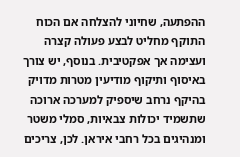ההפתעה, שחיוני להצלחה אם הכוח התוקף מחליט לבצע פעולה קצרה ועצימה אך אפקטיבית. בנוסף, יש צורך באיסוף ותיקוף מודיעין מטרות מדויק בהיקף נרחב שיספיק למערכה ארוכה שתשמיד יכולות צבאיות, סמלי משטר ומנהיגים בכל רחבי איראן. לכן, צריכים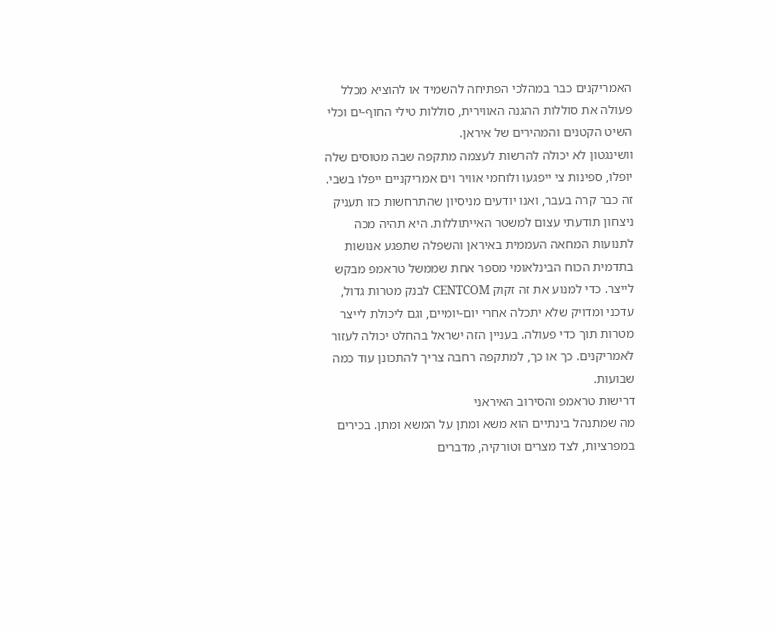האמריקנים כבר במהלכי הפתיחה להשמיד או להוציא מכלל פעולה את סוללות ההגנה האווירית, סוללות טילי החוף-ים וכלי השיט הקטנים והמהירים של איראן.
וושינגטון לא יכולה להרשות לעצמה מתקפה שבה מטוסים שלה יופלו, ספינות צי ייפגעו ולוחמי אוויר וים אמריקניים ייפלו בשבי. זה כבר קרה בעבר, ואנו יודעים מניסיון שהתרחשות כזו תעניק ניצחון תודעתי עצום למשטר האייתוללות. היא תהיה מכה לתנועות המחאה העממית באיראן והשפלה שתפגע אנושות בתדמית הכוח הבינלאומי מספר אחת שממשל טראמפ מבקש לייצר. כדי למנוע את זה זקוק CENTCOM לבנק מטרות גדול, עדכני ומדויק שלא יתכלה אחרי יום-יומיים, וגם ליכולת לייצר מטרות תוך כדי פעולה. בעניין הזה ישראל בהחלט יכולה לעזור לאמריקנים. כך או כך, למתקפה רחבה צריך להתכונן עוד כמה שבועות.
דרישות טראמפ והסירוב האיראני
מה שמתנהל בינתיים הוא משא ומתן על המשא ומתן. בכירים במפרציות, לצד מצרים וטורקיה, מדברים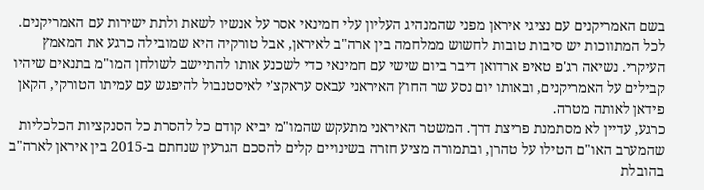בשם האמריקנים עם נציגי איראן מפני שהמנהיג העליון עלי חמינאי אסר על אנשיו לשאת ולתת ישירות עם האמריקנים. לכל המתווכות יש סיבות טובות לחשוש ממלחמה בין ארה"ב לאיראן, אבל טורקיה היא שמובילה כרגע את המאמץ העיקרי. נשיאה רג'פ טאיפ ארדואן דיבר ביום שישי עם חמינאי כדי לשכנע אותו להתיישב לשולחן המו"מ בתנאים שיהיו קבילים על האמריקנים, ובאותו יום נסע שר החוץ האיראני עבאס עראקצ'י לאיסטנבול להיפגש עם עמיתו הטורקי, הקאן פידאן לאותה מטרה.
כרגע, עדיין לא מסתמנת פריצת דרך. המשטר האיראני מתעקש שהמו"מ יביא קודם כל להסרת כל הסנקציות הכלכליות שהמערב האו"ם הטילו על טהרן, ובתמורה מציע חזרה בשינויים קלים להסכם הגרעין שנחתם ב-2015 בין איראן לארה"ב בהובלת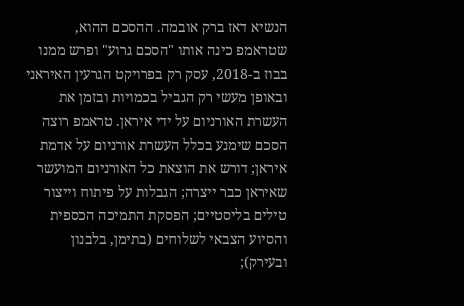הנשיא דאז ברק אובמה. ההסכם ההוא, שטראמפ כינה אותו "הסכם גרוע" ופרש ממנו בבוז ב-2018, עסק רק בפרויקט הגרעין האיראני ובאופן מעשי רק הגביל בכמויות ובזמן את העשרת האורניום על ידי איראן. טראמפ רוצה הסכם שימנע בכלל העשרת אורניום על אדמת איראן; דורש את הוצאת כל האורניום המועשר שאיראן כבר ייצרה; הגבלות על פיתוח וייצור טילים בליסטיים; הפסקת התמיכה הכספית והסיוע הצבאי לשלוחים (בתימן, בלבנון ובעירק);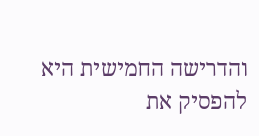והדרישה החמישית היא להפסיק את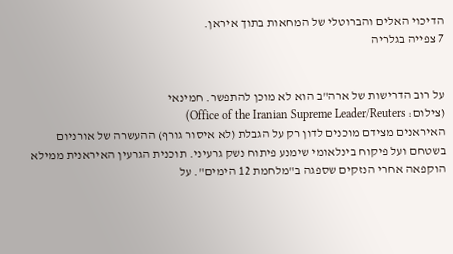הדיכוי האלים והברוטלי של המחאות בתוך איראן.
7 צפייה בגלריה


על רוב הדרישות של ארה"ב הוא לא מוכן להתפשר. חמינאי
(צילום: Office of the Iranian Supreme Leader/Reuters)
האיראנים מצידם מוכנים לדון רק על הגבלת (לא איסור גורף) ההעשרה של אורניום בשטחם ועל פיקוח בינלאומי שימנע פיתוח נשק גרעיני. תוכנית הגרעין האיראנית ממילא הוקפאה אחרי הנזקים שספגה ב"מלחמת 12 הימים". על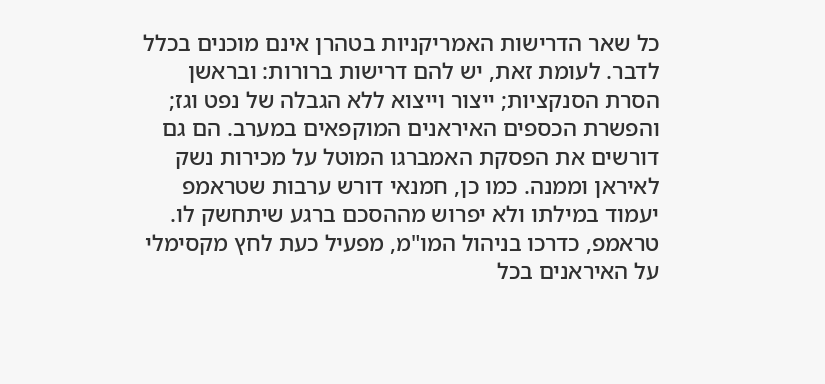כל שאר הדרישות האמריקניות בטהרן אינם מוכנים בכלל לדבר. לעומת זאת, יש להם דרישות ברורות: ובראשן הסרת הסנקציות; ייצור וייצוא ללא הגבלה של נפט וגז; והפשרת הכספים האיראנים המוקפאים במערב. הם גם דורשים את הפסקת האמברגו המוטל על מכירות נשק לאיראן וממנה. כמו כן, חמנאי דורש ערבות שטראמפ יעמוד במילתו ולא יפרוש מההסכם ברגע שיתחשק לו.
טראמפ, כדרכו בניהול המו"מ, מפעיל כעת לחץ מקסימלי על האיראנים בכל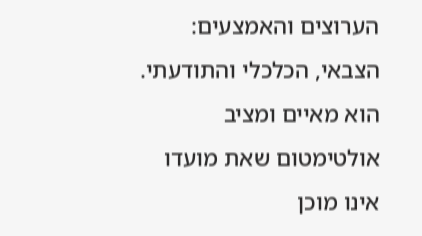הערוצים והאמצעים: הצבאי, הכלכלי והתודעתי. הוא מאיים ומציב אולטימטום שאת מועדו אינו מוכן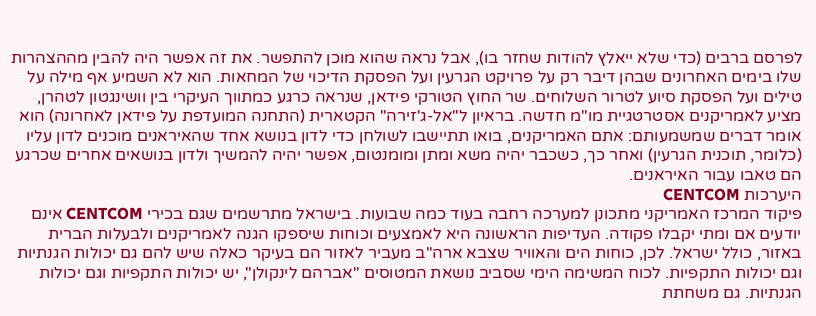לפרסם ברבים (כדי שלא ייאלץ להודות שחזר בו), אבל נראה שהוא מוכן להתפשר. את זה אפשר היה להבין מההצהרות שלו בימים האחרונים שבהן דיבר רק על פרויקט הגרעין ועל הפסקת הדיכוי של המחאות. הוא לא השמיע אף מילה על טילים ועל הפסקת סיוע לטרור השלוחים. שר החוץ הטורקי פידאן, שנראה כרגע כמתווך העיקרי בין וושינגטון לטהרן, מציע לאמריקנים אסטרטגיית מו"מ חדשה. בראיון ל"אל-ג'זירה" הקטארית (התחנה המועדפת על פידאן לאחרונה) הוא אומר דברים שמשמעותם: אתם האמריקנים, בואו תתיישבו לשולחן כדי לדון בנושא אחד שהאיראנים מוכנים לדון עליו (כלומר, תוכנית הגרעין) ואחר כך, כשכבר יהיה משא ומתן ומומנטום, אפשר יהיה להמשיך ולדון בנושאים אחרים שכרגע הם טאבו עבור האיראנים.
היערכות CENTCOM
פיקוד המרכז האמריקני מתכונן למערכה רחבה בעוד כמה שבועות. בישראל מתרשמים שגם בכירי CENTCOM אינם יודעים אם ומתי יקבלו פקודה. העדיפות הראשונה היא לאמצעים וכוחות שיספקו הגנה לאמריקנים ולבעלות הברית באזור, כולל ישראל. לכן, כוחות הים והאוויר שצבא ארה"ב מעביר לאזור הם בעיקר כאלה שיש להם גם יכולות הגנתיות וגם יכולות התקפיות. לכוח המשימה הימי שסביב נושאת המטוסים "אברהם לינקולן", יש יכולות התקפיות וגם יכולות הגנתיות. גם משחתת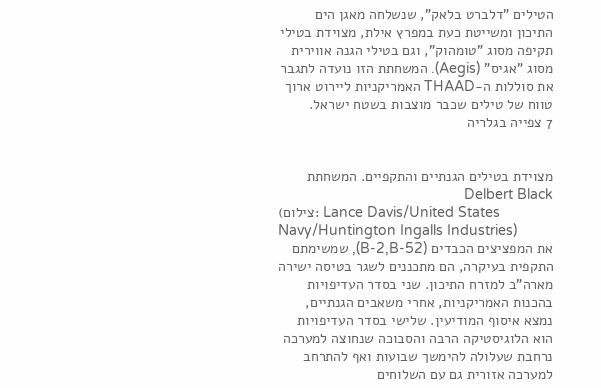הטילים "דלברט בלאק", שנשלחה מאגן הים התיכון ומשייטת כעת במפרץ אילת, מצוידת בטילי תקיפה מסוג "טומהוק", וגם בטילי הגנה אווירית מסוג "אגיס" (Aegis). המשחתת הזו נועדה לתגבר את סוללות ה-THAAD האמריקניות ליירוט ארוך טווח של טילים שכבר מוצבות בשטח ישראל.
7 צפייה בגלריה


מצוידת בטילים הגנתיים והתקפיים. המשחתת Delbert Black
(צילום: Lance Davis/United States Navy/Huntington Ingalls Industries)
את המפציצים הכבדים (B-2,B-52), שמשימתם התקפית בעיקרה, הם מתכננים לשגר בטיסה ישירה מארה"ב למזרח התיכון. שני בסדר העדיפויות בהכנות האמריקניות, אחרי משאבים הגנתיים, נמצא איסוף המודיעין. שלישי בסדר העדיפויות הוא הלוגיסטיקה הרבה והסבוכה שנחוצה למערכה נרחבת שעלולה להימשך שבועות ואף להתרחב למערכה אזורית גם עם השלוחים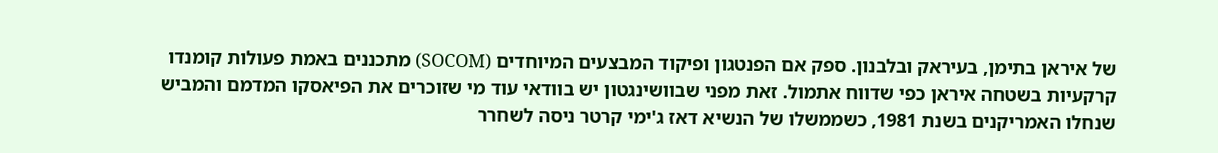של איראן בתימן, בעיראק ובלבנון. ספק אם הפנטגון ופיקוד המבצעים המיוחדים (SOCOM) מתכננים באמת פעולות קומנדו קרקעיות בשטחה איראן כפי שדווח אתמול. זאת מפני שבוושינגטון יש בוודאי עוד מי שזוכרים את הפיאסקו המדמם והמביש שנחלו האמריקנים בשנת 1981, כשממשלו של הנשיא דאז ג'ימי קרטר ניסה לשחרר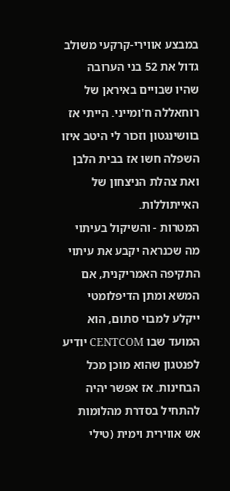במבצע אווירי-קרקעי משולב גדול את 52 בני הערובה שהיו שבויים באיראן של רוחאללה ח'ומייני. הייתי אז בוושינגטון וזכור לי היטב איזו השפלה חשו אז בבית הלבן ואת צהלת הניצחון של האייתוללות.
המטרות - והשיקול בעיתוי
מה שכנראה יקבע את עיתוי התקיפה האמריקנית, אם המשא ומתן הדיפלומטי ייקלע למבוי סתום, הוא המועד שבו CENTCOM יודיע לפנטגון שהוא מוכן מכל הבחינות. אז אפשר יהיה להתחיל בסדרת מהלומות אש אווירית וימית (טילי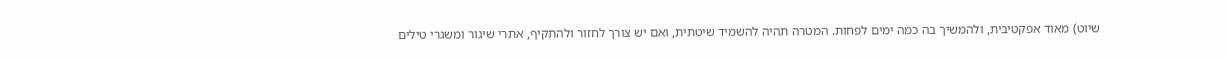שיוט) מאוד אפקטיבית, ולהמשיך בה כמה ימים לפחות. המטרה תהיה להשמיד שיטתית, ואם יש צורך לחזור ולהתקיף, אתרי שיגור ומשגרי טילים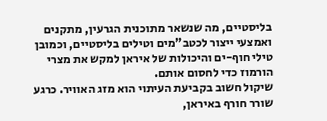בליסטיים, מה שנשאר מתוכנית הגרעין, מתקנים ואמצעי ייצור לכטב"מים וטילים בליסטיים, וכמובן טילי חוף-ים והיכולות של איראן למקש את מצרי הורמוז כדי לחסום אותם.
שיקול חשוב בקביעת העיתוי הוא מזג האוויר. כרגע שורר חורף באיראן,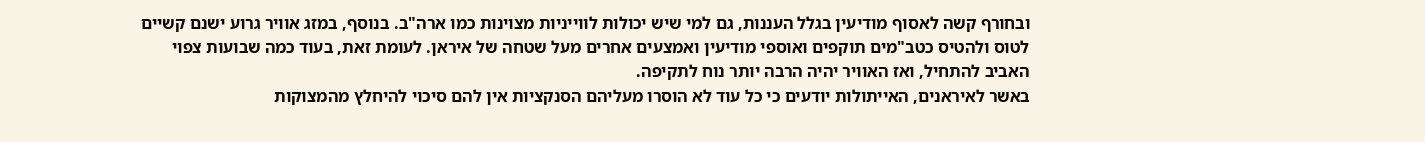ובחורף קשה לאסוף מודיעין בגלל העננות, גם למי שיש יכולות לווייניות מצוינות כמו ארה"ב. בנוסף, במזג אוויר גרוע ישנם קשיים לטוס ולהטיס כטב"מים תוקפים ואוספי מודיעין ואמצעים אחרים מעל שטחה של איראן. לעומת זאת, בעוד כמה שבועות צפוי האביב להתחיל, ואז האוויר יהיה הרבה יותר נוח לתקיפה.
באשר לאיראנים, האייתולות יודעים כי כל עוד לא הוסרו מעליהם הסנקציות אין להם סיכוי להיחלץ מהמצוקות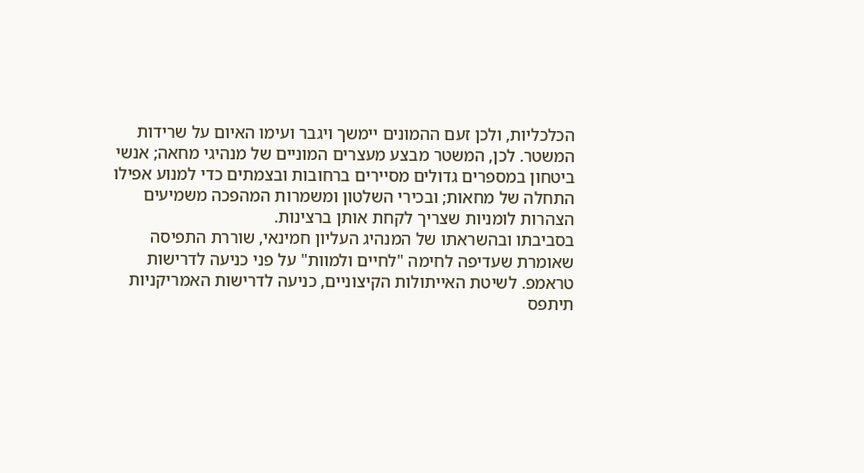הכלכליות, ולכן זעם ההמונים יימשך ויגבר ועימו האיום על שרידות המשטר. לכן, המשטר מבצע מעצרים המוניים של מנהיגי מחאה; אנשי ביטחון במספרים גדולים מסיירים ברחובות ובצמתים כדי למנוע אפילו התחלה של מחאות; ובכירי השלטון ומשמרות המהפכה משמיעים הצהרות לומניות שצריך לקחת אותן ברצינות.
בסביבתו ובהשראתו של המנהיג העליון חמינאי, שוררת התפיסה שאומרת שעדיפה לחימה "לחיים ולמוות" על פני כניעה לדרישות טראמפ. לשיטת האייתולות הקיצוניים, כניעה לדרישות האמריקניות תיתפס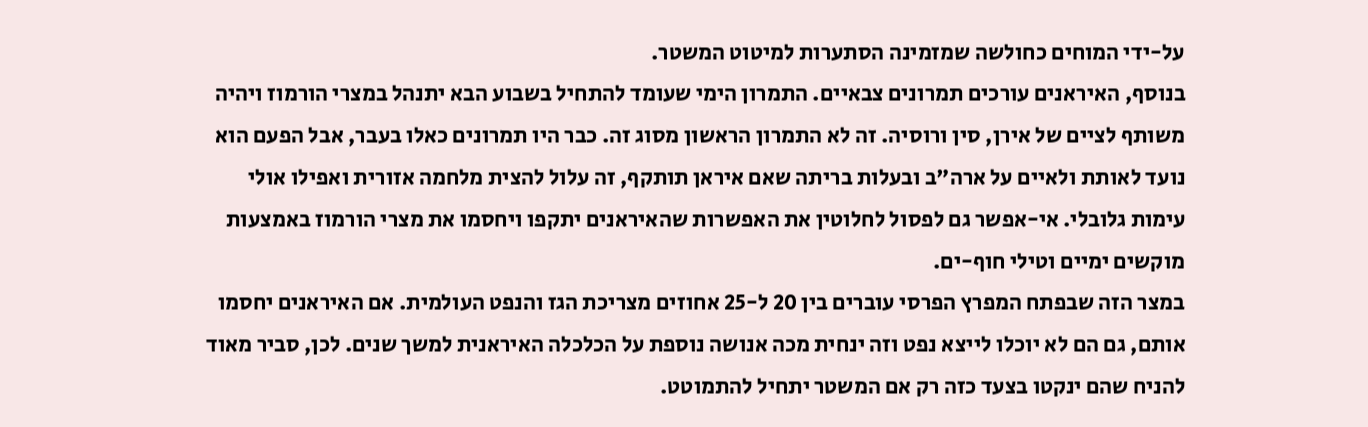על-ידי המוחים כחולשה שמזמינה הסתערות למיטוט המשטר.
בנוסף, האיראנים עורכים תמרונים צבאיים. התמרון הימי שעומד להתחיל בשבוע הבא יתנהל במצרי הורמוז ויהיה משותף לציים של אירן, סין ורוסיה. זה לא התמרון הראשון מסוג זה. כבר היו תמרונים כאלו בעבר, אבל הפעם הוא נועד לאותת ולאיים על ארה"ב ובעלות בריתה שאם איראן תותקף, זה עלול להצית מלחמה אזורית ואפילו אולי עימות גלובלי. אי-אפשר גם לפסול לחלוטין את האפשרות שהאיראנים יתקפו ויחסמו את מצרי הורמוז באמצעות מוקשים ימיים וטילי חוף-ים.
במצר הזה שבפתח המפרץ הפרסי עוברים בין 20 ל-25 אחוזים מצריכת הגז והנפט העולמית. אם האיראנים יחסמו אותם, גם הם לא יוכלו לייצא נפט וזה ינחית מכה אנושה נוספת על הכלכלה האיראנית למשך שנים. לכן, סביר מאוד להניח שהם ינקטו בצעד כזה רק אם המשטר יתחיל להתמוטט.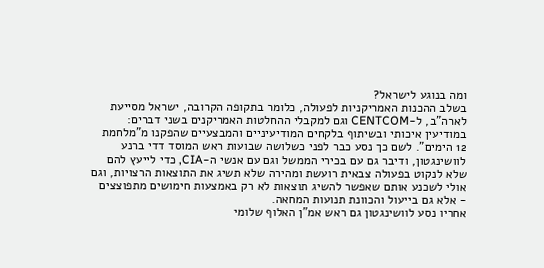ומה בנוגע לישראל?
בשלב ההכנות האמריקניות לפעולה, כלומר בתקופה הקרובה, ישראל מסייעת לארה"ב, ל-CENTCOM וגם למקבלי ההחלטות האמריקנים בשני דברים: במודיעין איכותי ובשיתוף בלקחים המודיעיניים והמבצעיים שהפקנו מ"מלחמת 12 הימים". לשם כך נסע כבר לפני כשלושה שבועות ראש המוסד דדי ברנע לוושינגטון, ודיבר גם עם בכירי הממשל וגם עם אנשי ה-CIA, כדי לייעץ להם שלא לנקוט בפעולה צבאית רועשת ומהירה שלא תשיג את התוצאות הרצויות, וגם אולי לשכנע אותם שאפשר להשיג תוצאות לא רק באמצעות חימושים מתפוצצים - אלא גם בייעול והכוונת תנועות המחאה.
אחריו נסע לוושינגטון גם ראש אמ"ן האלוף שלומי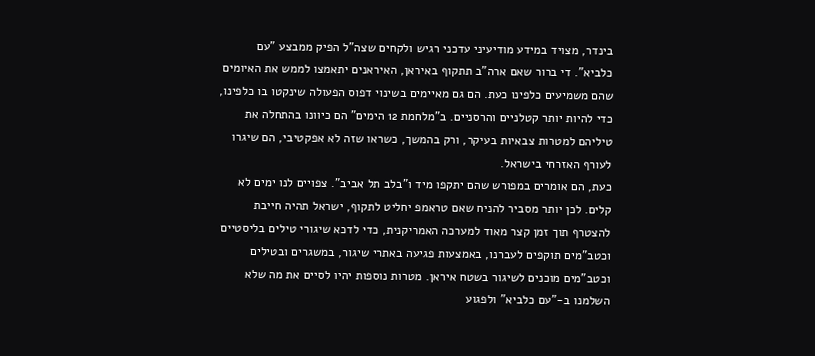בינדר, מצויד במידע מודיעיני עדכני רגיש ולקחים שצה"ל הפיק ממבצע "עם כלביא". די ברור שאם ארה"ב תתקוף באיראן, האיראנים יתאמצו לממש את האיומים שהם משמיעים כלפינו כעת. הם גם מאיימים בשינוי דפוס הפעולה שינקטו בו כלפינו, כדי להיות יותר קטלניים והרסניים. ב"מלחמת 12 הימים" הם כיוונו בהתחלה את טיליהם למטרות צבאיות בעיקר, ורק בהמשך, כשראו שזה לא אפקטיבי, הם שיגרו לעורף האזרחי בישראל.
כעת, הם אומרים במפורש שהם יתקפו מיד ו"בלב תל אביב". צפויים לנו ימים לא קלים. לכן יותר מסביר להניח שאם טראמפ יחליט לתקוף, ישראל תהיה חייבת להצטרף תוך זמן קצר מאוד למערכה האמריקנית, כדי לדכא שיגורי טילים בליסטיים וכטב"מים תוקפים לעברנו, באמצעות פגיעה באתרי שיגור, במשגרים ובטילים וכטב"מים מוכנים לשיגור בשטח איראן. מטרות נוספות יהיו לסיים את מה שלא השלמנו ב-"עם כלביא" ולפגוע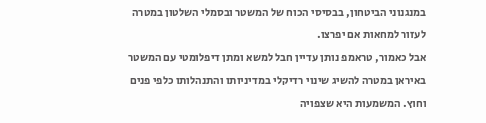במנגנוני הביטחון, בבסיסי הכוח של המשטר ובסמלי השלטון במטרה לעזור למחאות אם יפרצו.
אבל כאמור, טראמפ נותן עדיין חבל למשא ומתן דיפלומטי עם המשטר באיראן במטרה להשיג שינוי רדיקלי במדיניותו והתנהלותו כלפי פנים וחוץ. המשמעות היא שצפויה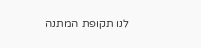לנו תקופת המתנה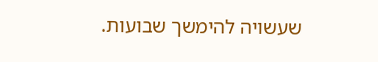שעשויה להימשך שבועות.